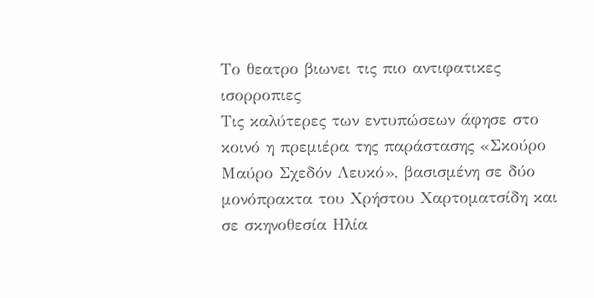Το θεατρο βιωνει τις πιο αντιφατικες ισορροπιες
Τις καλύτερες των εντυπώσεων άφησε στο κοινό η πρεμιέρα της παράστασης «Σκούρο Μαύρο Σχεδόν Λευκό», βασισμένη σε δύο μονόπρακτα του Χρήστου Χαρτοματσίδη και σε σκηνοθεσία Ηλία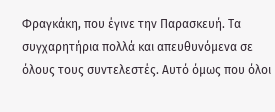Φραγκάκη, που έγινε την Παρασκευή. Τα συγχαρητήρια πολλά και απευθυνόμενα σε όλους τους συντελεστές. Αυτό όμως που όλοι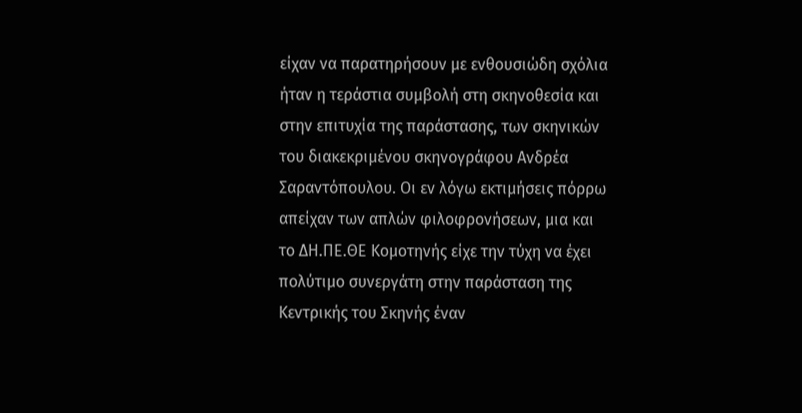είχαν να παρατηρήσουν με ενθουσιώδη σχόλια ήταν η τεράστια συμβολή στη σκηνοθεσία και στην επιτυχία της παράστασης, των σκηνικών του διακεκριμένου σκηνογράφου Ανδρέα Σαραντόπουλου. Οι εν λόγω εκτιμήσεις πόρρω απείχαν των απλών φιλοφρονήσεων, μια και το ΔΗ.ΠΕ.ΘΕ Κομοτηνής είχε την τύχη να έχει πολύτιμο συνεργάτη στην παράσταση της Κεντρικής του Σκηνής έναν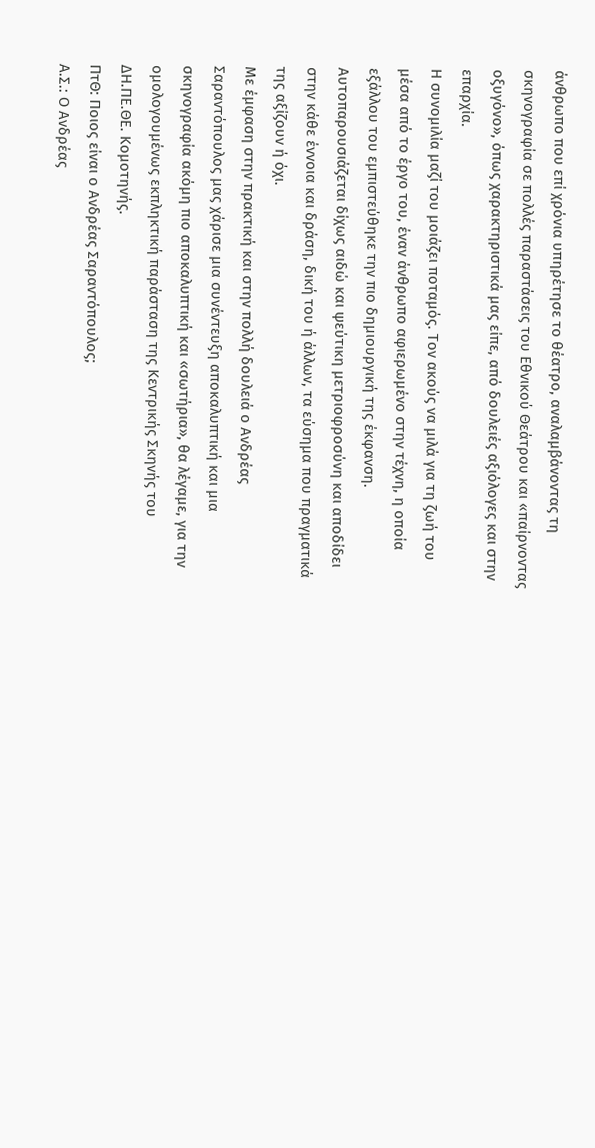άνθρωπο που επί χρόνια υπηρέτησε το θέατρο, αναλαμβάνοντας τη σκηνογραφία σε πολλές παραστάσεις του Εθνικού Θεάτρου και «παίρνοντας οξυγόνο», όπως χαρακτηριστικά μας είπε, από δουλειές αξιόλογες και στην επαρχία.
Η συνομιλία μαζί του μοιάζει ποταμός. Τον ακούς να μιλά για τη ζωή του μέσα από το έργο του, έναν άνθρωπο αφιερωμένο στην τέχνη, η οποία εξάλλου του εμπιστεύθηκε την πιο δημιουργική της έκφανση. Αυτοπαρουσιάζεται δίχως αιδώ και ψεύτικη μετριοφροσύνη και αποδίδει στην κάθε έννοια και δράση, δική του ή άλλων, τα εύσημα που πραγματικά της αξίζουν ή όχι.
Με έμφαση στην πρακτική και στην πολλή δουλειά ο Ανδρέας Σαραντόπουλος μας χάρισε μια συνέντευξη αποκαλυπτική και μια σκηνογραφία ακόμη πιο αποκαλυπτική και «σωτήρια», θα λέγαμε, για την ομολογουμένως εκπληκτική παράσταση της Κεντρικής Σκηνής του ΔΗ.ΠΕ.ΘΕ. Κομοτηνής.
ΠτΘ: Ποιος είναι ο Ανδρέας Σαραντόπουλος;
Α.Σ.: Ο Ανδρέας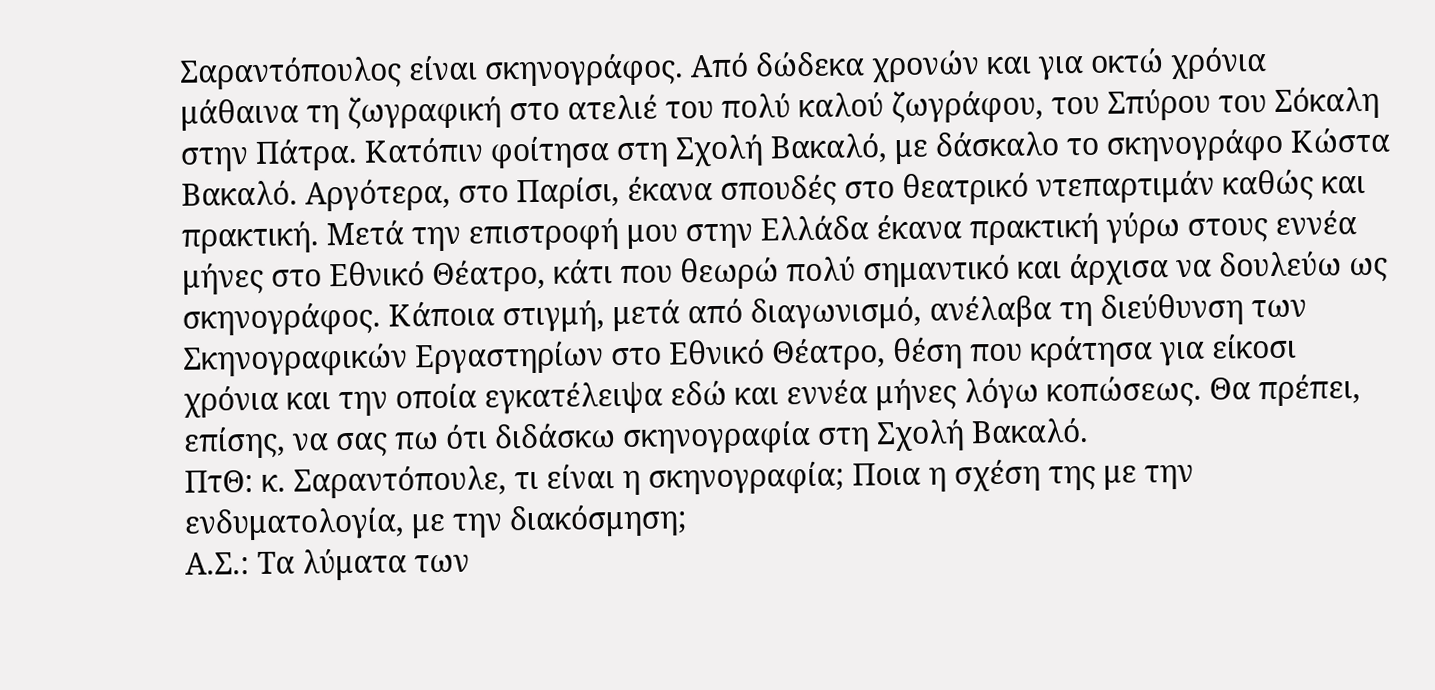Σαραντόπουλος είναι σκηνογράφος. Από δώδεκα χρονών και για οκτώ χρόνια μάθαινα τη ζωγραφική στο ατελιέ του πολύ καλού ζωγράφου, του Σπύρου του Σόκαλη στην Πάτρα. Κατόπιν φοίτησα στη Σχολή Βακαλό, με δάσκαλο το σκηνογράφο Κώστα Βακαλό. Αργότερα, στο Παρίσι, έκανα σπουδές στο θεατρικό ντεπαρτιμάν καθώς και πρακτική. Μετά την επιστροφή μου στην Ελλάδα έκανα πρακτική γύρω στους εννέα μήνες στο Εθνικό Θέατρο, κάτι που θεωρώ πολύ σημαντικό και άρχισα να δουλεύω ως σκηνογράφος. Κάποια στιγμή, μετά από διαγωνισμό, ανέλαβα τη διεύθυνση των Σκηνογραφικών Εργαστηρίων στο Εθνικό Θέατρο, θέση που κράτησα για είκοσι χρόνια και την οποία εγκατέλειψα εδώ και εννέα μήνες λόγω κοπώσεως. Θα πρέπει, επίσης, να σας πω ότι διδάσκω σκηνογραφία στη Σχολή Βακαλό.
ΠτΘ: κ. Σαραντόπουλε, τι είναι η σκηνογραφία; Ποια η σχέση της με την ενδυματολογία, με την διακόσμηση;
Α.Σ.: Τα λύματα των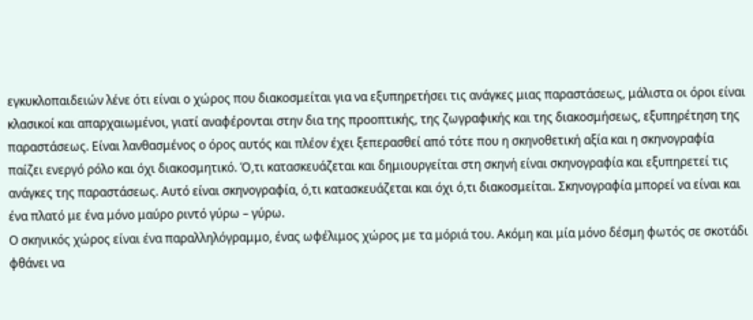εγκυκλοπαιδειών λένε ότι είναι ο χώρος που διακοσμείται για να εξυπηρετήσει τις ανάγκες μιας παραστάσεως, μάλιστα οι όροι είναι κλασικοί και απαρχαιωμένοι, γιατί αναφέρονται στην δια της προοπτικής, της ζωγραφικής και της διακοσμήσεως, εξυπηρέτηση της παραστάσεως. Είναι λανθασμένος ο όρος αυτός και πλέον έχει ξεπερασθεί από τότε που η σκηνοθετική αξία και η σκηνογραφία παίζει ενεργό ρόλο και όχι διακοσμητικό. Ό,τι κατασκευάζεται και δημιουργείται στη σκηνή είναι σκηνογραφία και εξυπηρετεί τις ανάγκες της παραστάσεως. Αυτό είναι σκηνογραφία, ό,τι κατασκευάζεται και όχι ό,τι διακοσμείται. Σκηνογραφία μπορεί να είναι και ένα πλατό με ένα μόνο μαύρο ριντό γύρω – γύρω.
Ο σκηνικός χώρος είναι ένα παραλληλόγραμμο, ένας ωφέλιμος χώρος με τα μόριά του. Ακόμη και μία μόνο δέσμη φωτός σε σκοτάδι φθάνει να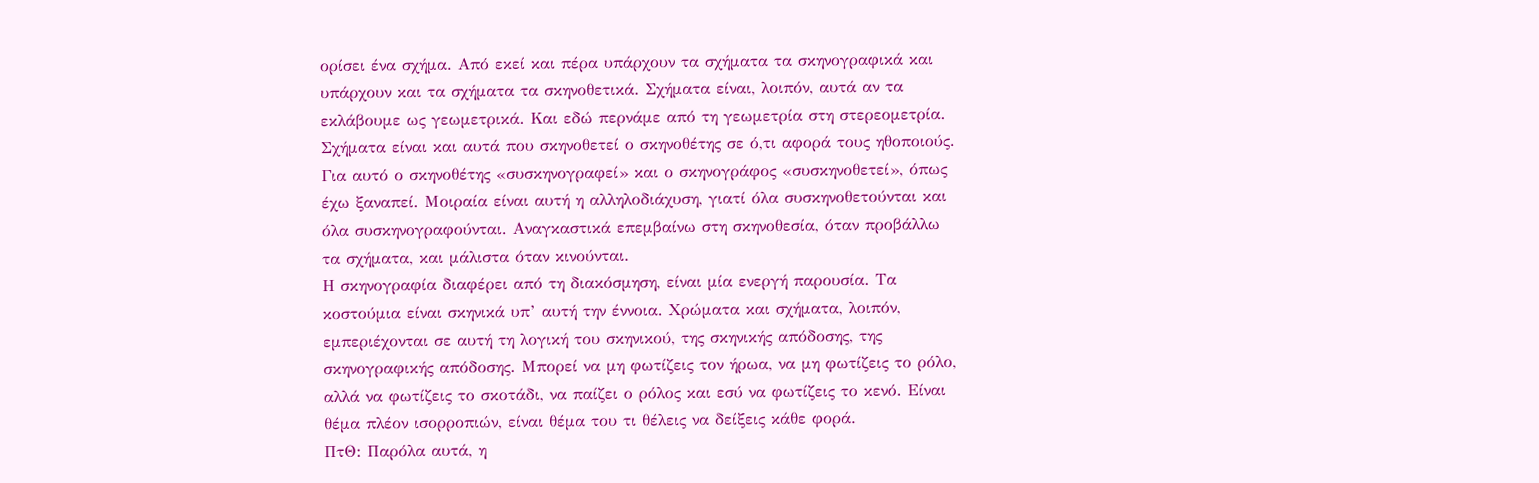ορίσει ένα σχήμα. Από εκεί και πέρα υπάρχουν τα σχήματα τα σκηνογραφικά και υπάρχουν και τα σχήματα τα σκηνοθετικά. Σχήματα είναι, λοιπόν, αυτά αν τα εκλάβουμε ως γεωμετρικά. Και εδώ περνάμε από τη γεωμετρία στη στερεομετρία. Σχήματα είναι και αυτά που σκηνοθετεί ο σκηνοθέτης σε ό,τι αφορά τους ηθοποιούς. Για αυτό ο σκηνοθέτης «συσκηνογραφεί» και ο σκηνογράφος «συσκηνοθετεί», όπως έχω ξαναπεί. Μοιραία είναι αυτή η αλληλοδιάχυση, γιατί όλα συσκηνοθετούνται και όλα συσκηνογραφούνται. Αναγκαστικά επεμβαίνω στη σκηνοθεσία, όταν προβάλλω τα σχήματα, και μάλιστα όταν κινούνται.
Η σκηνογραφία διαφέρει από τη διακόσμηση, είναι μία ενεργή παρουσία. Τα κοστούμια είναι σκηνικά υπ’ αυτή την έννοια. Χρώματα και σχήματα, λοιπόν, εμπεριέχονται σε αυτή τη λογική του σκηνικού, της σκηνικής απόδοσης, της σκηνογραφικής απόδοσης. Μπορεί να μη φωτίζεις τον ήρωα, να μη φωτίζεις το ρόλο, αλλά να φωτίζεις το σκοτάδι, να παίζει ο ρόλος και εσύ να φωτίζεις το κενό. Είναι θέμα πλέον ισορροπιών, είναι θέμα του τι θέλεις να δείξεις κάθε φορά.
ΠτΘ: Παρόλα αυτά, η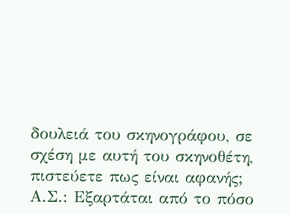δουλειά του σκηνογράφου, σε σχέση με αυτή του σκηνοθέτη, πιστεύετε πως είναι αφανής;
Α.Σ.: Εξαρτάται από το πόσο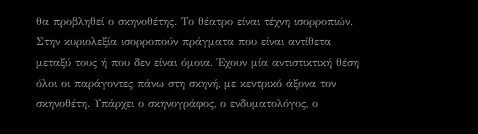θα προβληθεί ο σκηνοθέτης. Το θέατρο είναι τέχνη ισορροπιών. Στην κυριολεξία ισορροπούν πράγματα που είναι αντίθετα μεταξύ τους ή που δεν είναι όμοια. Έχουν μία αντιστικτική θέση όλοι οι παράγοντες πάνω στη σκηνή, με κεντρικό άξονα τον σκηνοθέτη. Υπάρχει ο σκηνογράφος, ο ενδυματολόγος, ο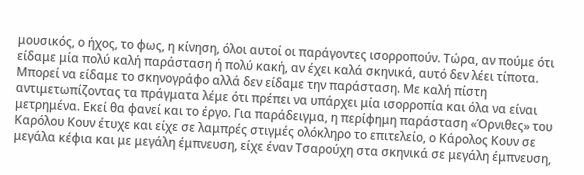μουσικός, ο ήχος, το φως, η κίνηση, όλοι αυτοί οι παράγοντες ισορροπούν. Τώρα, αν πούμε ότι είδαμε μία πολύ καλή παράσταση ή πολύ κακή, αν έχει καλά σκηνικά, αυτό δεν λέει τίποτα. Μπορεί να είδαμε το σκηνογράφο αλλά δεν είδαμε την παράσταση. Με καλή πίστη αντιμετωπίζοντας τα πράγματα λέμε ότι πρέπει να υπάρχει μία ισορροπία και όλα να είναι μετρημένα. Εκεί θα φανεί και το έργο. Για παράδειγμα, η περίφημη παράσταση «Όρνιθες» του Καρόλου Κουν έτυχε και είχε σε λαμπρές στιγμές ολόκληρο το επιτελείο, ο Κάρολος Κουν σε μεγάλα κέφια και με μεγάλη έμπνευση, είχε έναν Τσαρούχη στα σκηνικά σε μεγάλη έμπνευση,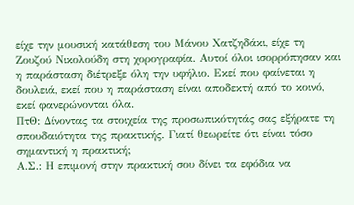είχε την μουσική κατάθεση του Μάνου Χατζηδάκι, είχε τη Ζουζού Νικολούδη στη χορογραφία. Αυτοί όλοι ισορρόπησαν και η παράσταση διέτρεξε όλη την υφήλιο. Εκεί που φαίνεται η δουλειά, εκεί που η παράσταση είναι αποδεκτή από το κοινό, εκεί φανερώνονται όλα.
ΠτΘ: Δίνοντας τα στοιχεία της προσωπικότητάς σας εξήρατε τη σπουδαιότητα της πρακτικής. Γιατί θεωρείτε ότι είναι τόσο σημαντική η πρακτική;
Α.Σ.: Η επιμονή στην πρακτική σου δίνει τα εφόδια να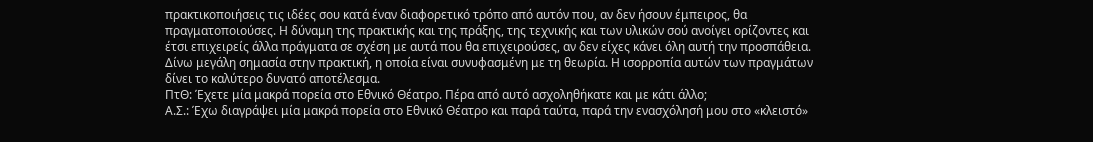πρακτικοποιήσεις τις ιδέες σου κατά έναν διαφορετικό τρόπο από αυτόν που, αν δεν ήσουν έμπειρος, θα πραγματοποιούσες. Η δύναμη της πρακτικής και της πράξης, της τεχνικής και των υλικών σού ανοίγει ορίζοντες και έτσι επιχειρείς άλλα πράγματα σε σχέση με αυτά που θα επιχειρούσες, αν δεν είχες κάνει όλη αυτή την προσπάθεια. Δίνω μεγάλη σημασία στην πρακτική, η οποία είναι συνυφασμένη με τη θεωρία. Η ισορροπία αυτών των πραγμάτων δίνει το καλύτερο δυνατό αποτέλεσμα.
ΠτΘ: Έχετε μία μακρά πορεία στο Εθνικό Θέατρο. Πέρα από αυτό ασχοληθήκατε και με κάτι άλλο;
Α.Σ.: Έχω διαγράψει μία μακρά πορεία στο Εθνικό Θέατρο και παρά ταύτα, παρά την ενασχόλησή μου στο «κλειστό»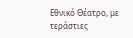Εθνικό Θέατρο, με τεράστιες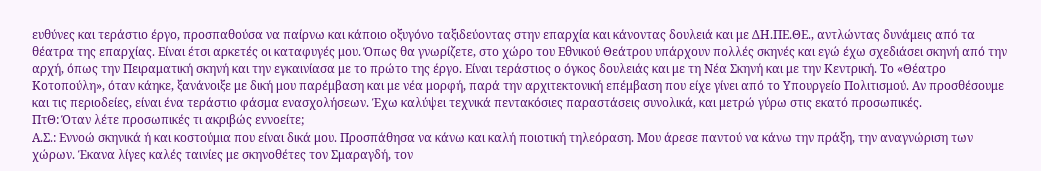ευθύνες και τεράστιο έργο, προσπαθούσα να παίρνω και κάποιο οξυγόνο ταξιδεύοντας στην επαρχία και κάνοντας δουλειά και με ΔΗ.ΠΕ.ΘΕ., αντλώντας δυνάμεις από τα θέατρα της επαρχίας. Είναι έτσι αρκετές οι καταφυγές μου. Όπως θα γνωρίζετε, στο χώρο του Εθνικού Θεάτρου υπάρχουν πολλές σκηνές και εγώ έχω σχεδιάσει σκηνή από την αρχή, όπως την Πειραματική σκηνή και την εγκαινίασα με το πρώτο της έργο. Είναι τεράστιος ο όγκος δουλειάς και με τη Νέα Σκηνή και με την Κεντρική. Το «Θέατρο Κοτοπούλη», όταν κάηκε, ξανάνοιξε με δική μου παρέμβαση και με νέα μορφή, παρά την αρχιτεκτονική επέμβαση που είχε γίνει από το Υπουργείο Πολιτισμού. Αν προσθέσουμε και τις περιοδείες, είναι ένα τεράστιο φάσμα ενασχολήσεων. Έχω καλύψει τεχνικά πεντακόσιες παραστάσεις συνολικά, και μετρώ γύρω στις εκατό προσωπικές.
ΠτΘ: Όταν λέτε προσωπικές τι ακριβώς εννοείτε;
Α.Σ.: Εννοώ σκηνικά ή και κοστούμια που είναι δικά μου. Προσπάθησα να κάνω και καλή ποιοτική τηλεόραση. Μου άρεσε παντού να κάνω την πράξη, την αναγνώριση των χώρων. Έκανα λίγες καλές ταινίες με σκηνοθέτες τον Σμαραγδή, τον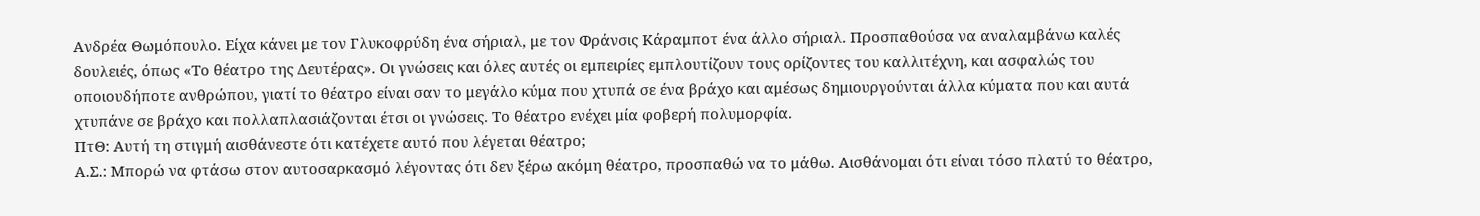Ανδρέα Θωμόπουλο. Είχα κάνει με τον Γλυκοφρύδη ένα σήριαλ, με τον Φράνσις Κάραμποτ ένα άλλο σήριαλ. Προσπαθούσα να αναλαμβάνω καλές δουλειές, όπως «Το θέατρο της Δευτέρας». Οι γνώσεις και όλες αυτές οι εμπειρίες εμπλουτίζουν τους ορίζοντες του καλλιτέχνη, και ασφαλώς του οποιουδήποτε ανθρώπου, γιατί το θέατρο είναι σαν το μεγάλο κύμα που χτυπά σε ένα βράχο και αμέσως δημιουργούνται άλλα κύματα που και αυτά χτυπάνε σε βράχο και πολλαπλασιάζονται έτσι οι γνώσεις. Το θέατρο ενέχει μία φοβερή πολυμορφία.
ΠτΘ: Αυτή τη στιγμή αισθάνεστε ότι κατέχετε αυτό που λέγεται θέατρο;
Α.Σ.: Μπορώ να φτάσω στον αυτοσαρκασμό λέγοντας ότι δεν ξέρω ακόμη θέατρο, προσπαθώ να το μάθω. Αισθάνομαι ότι είναι τόσο πλατύ το θέατρο,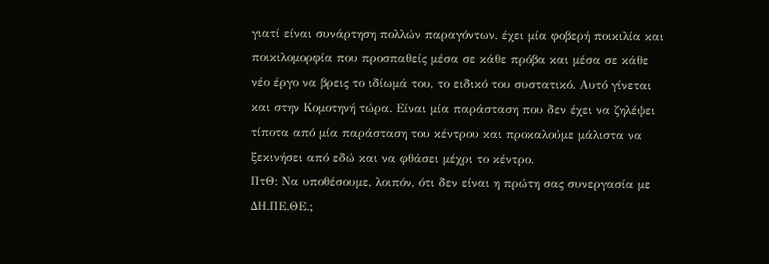γιατί είναι συνάρτηση πολλών παραγόντων, έχει μία φοβερή ποικιλία και ποικιλομορφία που προσπαθείς μέσα σε κάθε πρόβα και μέσα σε κάθε νέο έργο να βρεις το ιδίωμά του, το ειδικό του συστατικό. Αυτό γίνεται και στην Κομοτηνή τώρα. Είναι μία παράσταση που δεν έχει να ζηλέψει τίποτα από μία παράσταση του κέντρου και προκαλούμε μάλιστα να ξεκινήσει από εδώ και να φθάσει μέχρι το κέντρο.
ΠτΘ: Να υποθέσουμε, λοιπόν, ότι δεν είναι η πρώτη σας συνεργασία με ΔΗ.ΠΕ.ΘΕ.;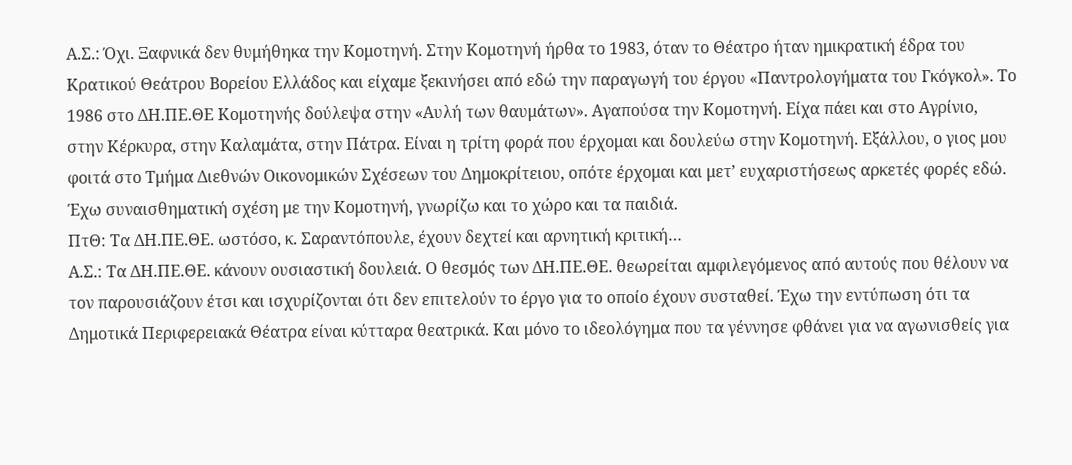Α.Σ.: Όχι. Ξαφνικά δεν θυμήθηκα την Κομοτηνή. Στην Κομοτηνή ήρθα το 1983, όταν το Θέατρο ήταν ημικρατική έδρα του Κρατικού Θεάτρου Βορείου Ελλάδος και είχαμε ξεκινήσει από εδώ την παραγωγή του έργου «Παντρολογήματα του Γκόγκολ». Το 1986 στο ΔΗ.ΠΕ.ΘΕ Κομοτηνής δούλεψα στην «Αυλή των θαυμάτων». Αγαπούσα την Κομοτηνή. Είχα πάει και στο Αγρίνιο, στην Κέρκυρα, στην Καλαμάτα, στην Πάτρα. Είναι η τρίτη φορά που έρχομαι και δουλεύω στην Κομοτηνή. Εξάλλου, ο γιος μου φοιτά στο Τμήμα Διεθνών Οικονομικών Σχέσεων του Δημοκρίτειου, οπότε έρχομαι και μετ’ ευχαριστήσεως αρκετές φορές εδώ. Έχω συναισθηματική σχέση με την Κομοτηνή, γνωρίζω και το χώρο και τα παιδιά.
ΠτΘ: Τα ΔΗ.ΠΕ.ΘΕ. ωστόσο, κ. Σαραντόπουλε, έχουν δεχτεί και αρνητική κριτική…
Α.Σ.: Τα ΔΗ.ΠΕ.ΘΕ. κάνουν ουσιαστική δουλειά. Ο θεσμός των ΔΗ.ΠΕ.ΘΕ. θεωρείται αμφιλεγόμενος από αυτούς που θέλουν να τον παρουσιάζουν έτσι και ισχυρίζονται ότι δεν επιτελούν το έργο για το οποίο έχουν συσταθεί. Έχω την εντύπωση ότι τα Δημοτικά Περιφερειακά Θέατρα είναι κύτταρα θεατρικά. Και μόνο το ιδεολόγημα που τα γέννησε φθάνει για να αγωνισθείς για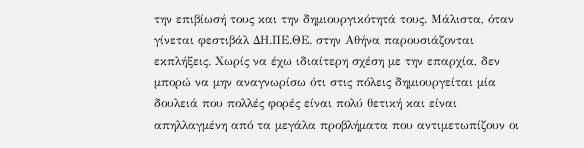την επιβίωσή τους και την δημιουργικότητά τους. Μάλιστα, όταν γίνεται φεστιβάλ ΔΗ.ΠΕ.ΘΕ. στην Αθήνα παρουσιάζονται εκπλήξεις. Χωρίς να έχω ιδιαίτερη σχέση με την επαρχία, δεν μπορώ να μην αναγνωρίσω ότι στις πόλεις δημιουργείται μία δουλειά που πολλές φορές είναι πολύ θετική και είναι απηλλαγμένη από τα μεγάλα προβλήματα που αντιμετωπίζουν οι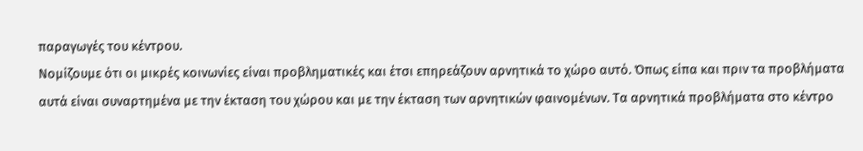παραγωγές του κέντρου.
Νομίζουμε ότι οι μικρές κοινωνίες είναι προβληματικές και έτσι επηρεάζουν αρνητικά το χώρο αυτό. Όπως είπα και πριν τα προβλήματα αυτά είναι συναρτημένα με την έκταση του χώρου και με την έκταση των αρνητικών φαινομένων. Τα αρνητικά προβλήματα στο κέντρο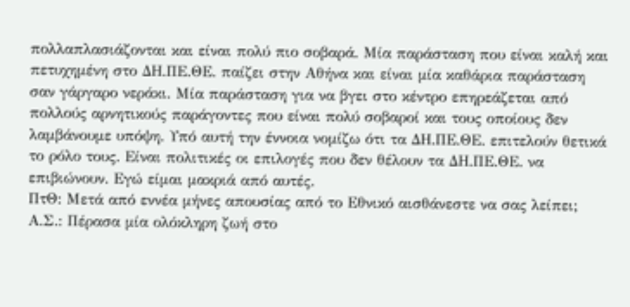πολλαπλασιάζονται και είναι πολύ πιο σοβαρά. Μία παράσταση που είναι καλή και πετυχημένη στο ΔΗ.ΠΕ.ΘΕ. παίζει στην Αθήνα και είναι μία καθάρια παράσταση σαν γάργαρο νεράκι. Μία παράσταση για να βγει στο κέντρο επηρεάζεται από πολλούς αρνητικούς παράγοντες που είναι πολύ σοβαροί και τους οποίους δεν λαμβάνουμε υπόψη. Υπό αυτή την έννοια νομίζω ότι τα ΔΗ.ΠΕ.ΘΕ. επιτελούν θετικά το ρόλο τους. Είναι πολιτικές οι επιλογές που δεν θέλουν τα ΔΗ.ΠΕ.ΘΕ. να επιβιώνουν. Εγώ είμαι μακριά από αυτές.
ΠτΘ: Μετά από εννέα μήνες απουσίας από το Εθνικό αισθάνεστε να σας λείπει;
Α.Σ.: Πέρασα μία ολόκληρη ζωή στο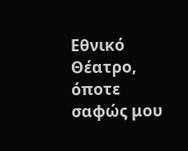Εθνικό Θέατρο, όποτε σαφώς μου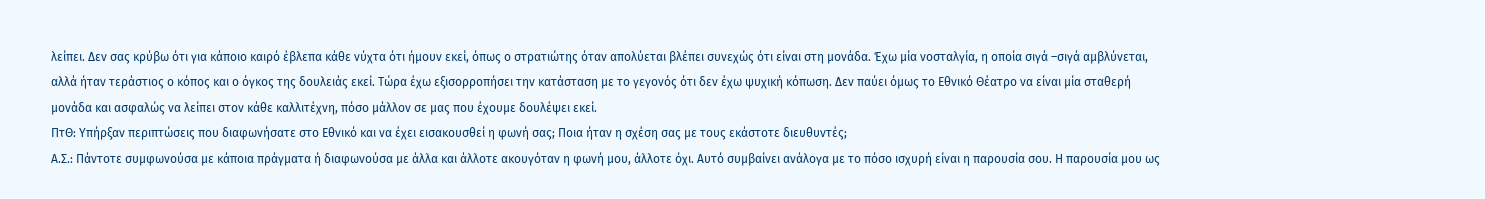λείπει. Δεν σας κρύβω ότι για κάποιο καιρό έβλεπα κάθε νύχτα ότι ήμουν εκεί, όπως ο στρατιώτης όταν απολύεται βλέπει συνεχώς ότι είναι στη μονάδα. Έχω μία νοσταλγία, η οποία σιγά –σιγά αμβλύνεται, αλλά ήταν τεράστιος ο κόπος και ο όγκος της δουλειάς εκεί. Τώρα έχω εξισορροπήσει την κατάσταση με το γεγονός ότι δεν έχω ψυχική κόπωση. Δεν παύει όμως το Εθνικό Θέατρο να είναι μία σταθερή μονάδα και ασφαλώς να λείπει στον κάθε καλλιτέχνη, πόσο μάλλον σε μας που έχουμε δουλέψει εκεί.
ΠτΘ: Υπήρξαν περιπτώσεις που διαφωνήσατε στο Εθνικό και να έχει εισακουσθεί η φωνή σας; Ποια ήταν η σχέση σας με τους εκάστοτε διευθυντές;
Α.Σ.: Πάντοτε συμφωνούσα με κάποια πράγματα ή διαφωνούσα με άλλα και άλλοτε ακουγόταν η φωνή μου, άλλοτε όχι. Αυτό συμβαίνει ανάλογα με το πόσο ισχυρή είναι η παρουσία σου. Η παρουσία μου ως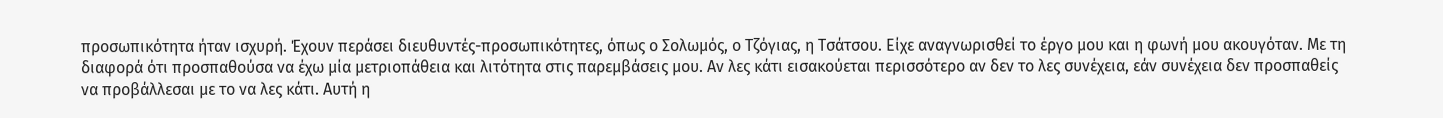προσωπικότητα ήταν ισχυρή. Έχουν περάσει διευθυντές-προσωπικότητες, όπως ο Σολωμός, ο Τζόγιας, η Τσάτσου. Είχε αναγνωρισθεί το έργο μου και η φωνή μου ακουγόταν. Με τη διαφορά ότι προσπαθούσα να έχω μία μετριοπάθεια και λιτότητα στις παρεμβάσεις μου. Αν λες κάτι εισακούεται περισσότερο αν δεν το λες συνέχεια, εάν συνέχεια δεν προσπαθείς να προβάλλεσαι με το να λες κάτι. Αυτή η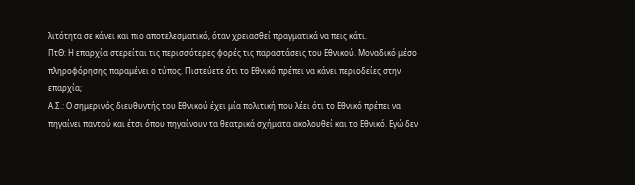λιτότητα σε κάνει και πιο αποτελεσματικό, όταν χρειασθεί πραγματικά να πεις κάτι.
ΠτΘ: Η επαρχία στερείται τις περισσότερες φορές τις παραστάσεις του Εθνικού. Μοναδικό μέσο πληροφόρησης παραμένει ο τύπος. Πιστεύετε ότι το Εθνικό πρέπει να κάνει περιοδείες στην επαρχία;
Α.Σ.: Ο σημερινός διευθυντής του Εθνικού έχει μία πολιτική που λέει ότι το Εθνικό πρέπει να πηγαίνει παντού και έτσι όπου πηγαίνουν τα θεατρικά σχήματα ακολουθεί και το Εθνικό. Εγώ δεν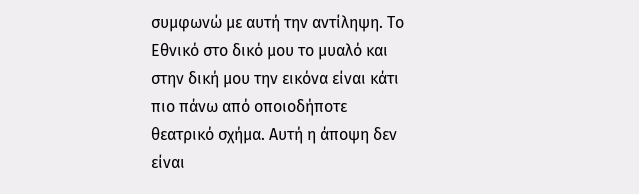συμφωνώ με αυτή την αντίληψη. Το Εθνικό στο δικό μου το μυαλό και στην δική μου την εικόνα είναι κάτι πιο πάνω από οποιοδήποτε θεατρικό σχήμα. Αυτή η άποψη δεν είναι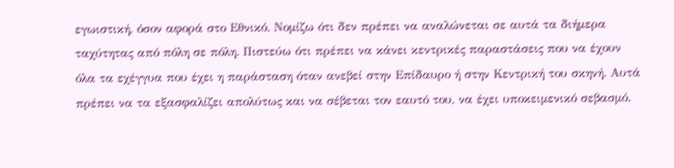εγωιστική, όσον αφορά στο Εθνικό. Νομίζω ότι δεν πρέπει να αναλώνεται σε αυτά τα διήμερα ταχύτητας από πόλη σε πόλη. Πιστεύω ότι πρέπει να κάνει κεντρικές παραστάσεις που να έχουν όλα τα εχέγγυα που έχει η παράσταση όταν ανεβεί στην Επίδαυρο ή στην Κεντρική του σκηνή. Αυτά πρέπει να τα εξασφαλίζει απολύτως και να σέβεται τον εαυτό του, να έχει υποκειμενικό σεβασμό.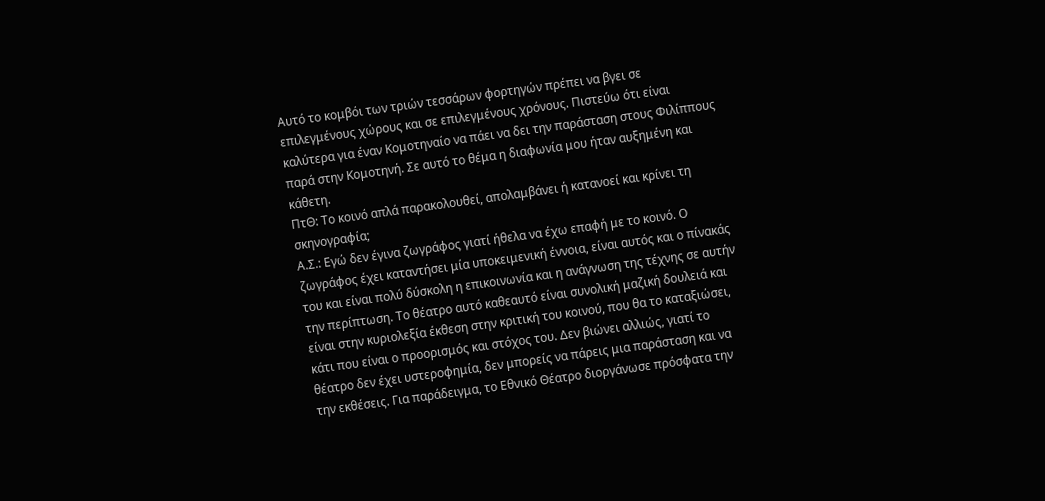Αυτό το κομβόι των τριών τεσσάρων φορτηγών πρέπει να βγει σε επιλεγμένους χώρους και σε επιλεγμένους χρόνους. Πιστεύω ότι είναι καλύτερα για έναν Κομοτηναίο να πάει να δει την παράσταση στους Φιλίππους παρά στην Κομοτηνή. Σε αυτό το θέμα η διαφωνία μου ήταν αυξημένη και κάθετη.
ΠτΘ: Το κοινό απλά παρακολουθεί, απολαμβάνει ή κατανοεί και κρίνει τη σκηνογραφία;
Α.Σ.: Εγώ δεν έγινα ζωγράφος γιατί ήθελα να έχω επαφή με το κοινό. Ο ζωγράφος έχει καταντήσει μία υποκειμενική έννοια, είναι αυτός και ο πίνακάς του και είναι πολύ δύσκολη η επικοινωνία και η ανάγνωση της τέχνης σε αυτήν την περίπτωση. Το θέατρο αυτό καθεαυτό είναι συνολική μαζική δουλειά και είναι στην κυριολεξία έκθεση στην κριτική του κοινού, που θα το καταξιώσει, κάτι που είναι ο προορισμός και στόχος του. Δεν βιώνει αλλιώς, γιατί το θέατρο δεν έχει υστεροφημία, δεν μπορείς να πάρεις μια παράσταση και να την εκθέσεις. Για παράδειγμα, το Εθνικό Θέατρο διοργάνωσε πρόσφατα την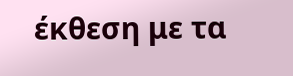έκθεση με τα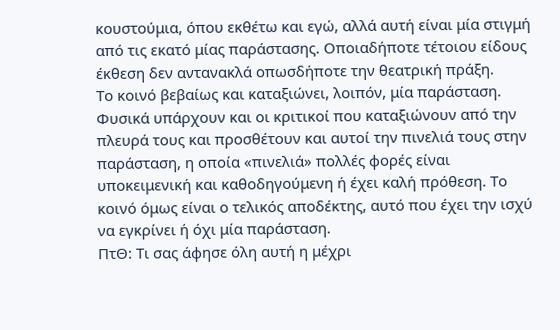κουστούμια, όπου εκθέτω και εγώ, αλλά αυτή είναι μία στιγμή από τις εκατό μίας παράστασης. Οποιαδήποτε τέτοιου είδους έκθεση δεν αντανακλά οπωσδήποτε την θεατρική πράξη.
Το κοινό βεβαίως και καταξιώνει, λοιπόν, μία παράσταση. Φυσικά υπάρχουν και οι κριτικοί που καταξιώνουν από την πλευρά τους και προσθέτουν και αυτοί την πινελιά τους στην παράσταση, η οποία «πινελιά» πολλές φορές είναι υποκειμενική και καθοδηγούμενη ή έχει καλή πρόθεση. Το κοινό όμως είναι ο τελικός αποδέκτης, αυτό που έχει την ισχύ να εγκρίνει ή όχι μία παράσταση.
ΠτΘ: Τι σας άφησε όλη αυτή η μέχρι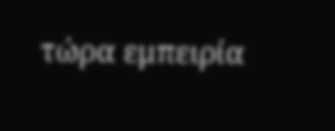τώρα εμπειρία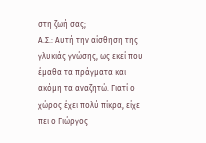στη ζωή σας;
Α.Σ.: Αυτή την αίσθηση της γλυκιάς γνώσης, ως εκεί που έμαθα τα πράγματα και ακόμη τα αναζητώ. Γιατί ο χώρος έχει πολύ πίκρα, είχε πει ο Γιώργος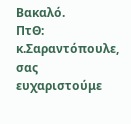Βακαλό.
ΠτΘ: κ.Σαραντόπουλε, σας ευχαριστούμε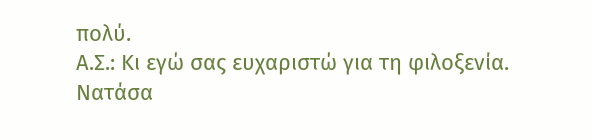πολύ.
Α.Σ.: Κι εγώ σας ευχαριστώ για τη φιλοξενία.
Νατάσα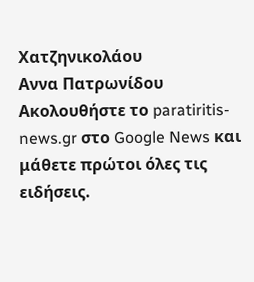Χατζηνικολάου
Αννα Πατρωνίδου
Ακολουθήστε το paratiritis-news.gr στο Google News και μάθετε πρώτοι όλες τις ειδήσεις.